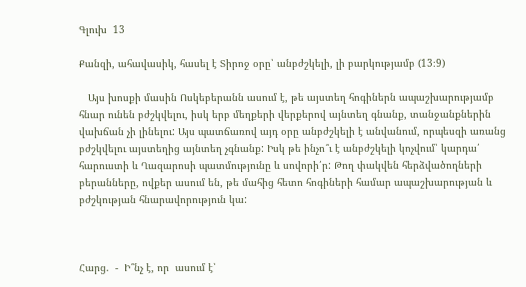Գլուխ  13

Քանզի, ահավասիկ, հասել է Տիրոջ օրը՝ անբժշկելի, լի բարկությամբ (13։9)

   Այս խոսքի մասին Ոսկեբերանն ասում է, թե այստեղ հոգիներն ապաշխարությամբ հնար ունեն բժշկվելու, իսկ երբ մեղքերի վերքերով այնտեղ գնանք, տանջանքներին վախճան չի լինելու: Այս պատճառով այդ օրը անբժշկելի է անվանում, որպեսզի առանց բժշկվելու այստեղից այնտեղ չգնանք: Իսկ թե ինչո՞ւ է անբժշկելի կոչվում՝ կարդա՛ հարուստի և Ղազարոսի պատմությունը և սովորի՛ր: Թող փակվեն հերձվածողների բերանները, ովքեր ասում են, թե մահից հետո հոգիների համար ապաշխարության և բժշկության հնարավորություն կա:



Հարց.  -  Ի՞նչ է, որ  ասում է՝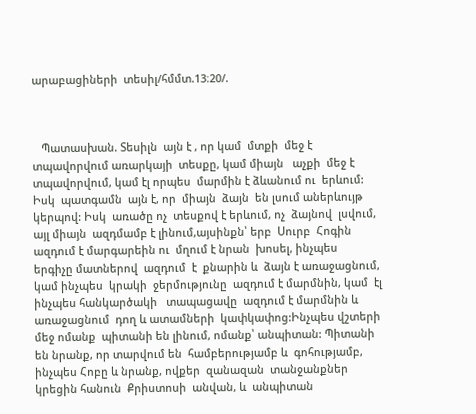արաբացիների  տեսիլ/հմմտ.13։20/.



   Պատասխան. Տեսիլն  այն է , որ կամ  մտքի  մեջ է տպավորվում առարկայի  տեսքը, կամ միայն   աչքի  մեջ է տպավորվում, կամ էլ որպես  մարմին է ձևանում ու  երևում: Իսկ  պատգամն  այն է, որ  միայն  ձայն  են լսում աներևույթ  կերպով: Իսկ  առածը ոչ  տեսքով է երևում, ոչ  ձայնով  լսվում, այլ միայն  ազդմամբ է լինում,այսինքն՝ երբ  Սուրբ  Հոգին   ազդում է մարգարեին ու  մղում է նրան  խոսել, ինչպես   երգիչը մատներով  ազդում  է  քնարին և  ձայն է առաջացնում, կամ ինչպես  կրակի  ջերմությունը  ազդում է մարմնին, կամ  էլ ինչպես հանկարծակի   տապացավը  ազդում է մարմնին և առաջացնում  դող և ատամների  կափկափոց:Ինչպես վշտերի  մեջ ոմանք  պիտանի են լինում, ոմանք՝ անպիտան: Պիտանի են նրանք, որ տարվում են  համբերությամբ և  գոհությամբ, ինչպես Հոբը և նրանք, ովքեր  զանազան  տանջանքներ  կրեցին հանուն  Քրիստոսի  անվան, և  անպիտան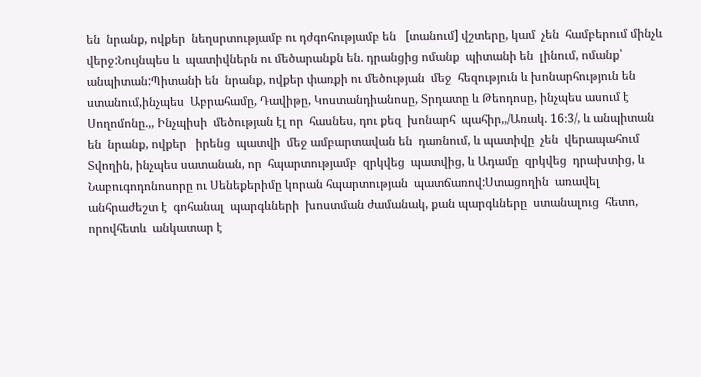են  նրանք, ովքեր  նեղսրտությամբ ու դժգոհությամբ են   [տանում] վշտերը, կամ  չեն  համբերում մինչև  վերջ:Նույնպես և  պատիվներն ու մեծարանքն են. դրանցից ոմանք  պիտանի են  լինում, ոմանք՝ անպիտան:Պիտանի են  նրանք, ովքեր փառքի ու մեծության  մեջ  հեզություն և խոնարհություն են ստանում,ինչպես  Աբրահամը, Դավիթը, Կոստանդիանոսը, Տրդատը և Թեոդոսը, ինչպես ասում է Սողոմոնը.,, Ինչպիսի  մեծության էլ որ  հասնես, դու քեզ  խոնարհ  պահիր,,/Առակ. 16։3/, և անպիտան են  նրանք, ովքեր   իրենց  պատվի  մեջ ամբարտավան են  դառնում, և պատիվը  չեն  վերապահում Տվողին, ինչպես սատանան, որ  հպարտությամբ  զրկվեց  պատվից, և Ադամը  զրկվեց  դրախտից, և Նաբուգոդոնոսորը ու Սենեքերիմը կորան հպարտության  պատճառով:Ստացողին  առավել  անհրաժեշտ է  գոհանալ  պարգևների  խոստման ժամանակ, քան պարգևները  ստանալուց  հետո, որովհետև  անկատար է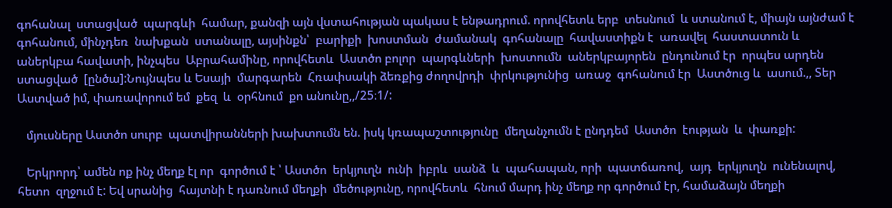գոհանալ  ստացված  պարգևի  համար, քանզի այն վստահության պակաս է ենթադրում. որովհետև երբ  տեսնում  և ստանում է, միայն այնժամ է գոհանում, մինչդեռ  նախքան  ստանալը, այսինքն՝  բարիքի  խոստման  ժամանակ  գոհանալը  հավաստիքն է  առավել  հաստատուն և  աներկբա հավատի, ինչպես  Աբրահամինը, որովհետև  Աստծո բոլոր  պարգևների  խոստումն  աներկբայորեն  ընդունում էր  որպես արդեն  ստացված  [ընծա]:Նույնպես և Եսայի  մարգարեն  Հռափսակի ձեռքից ժողովրդի  փրկությունից  առաջ  գոհանում էր  Աստծուց և  ասում.,, Տեր  Աստված իմ, փառավորում եմ  քեզ  և  օրհնում  քո անունը,,/25։1/:

   մյուսները Աստծո սուրբ  պատվիրանների խախտումն են. իսկ կռապաշտությունը  մեղանչումն է ընդդեմ  Աստծո  էության  և  փառքի:

   Երկրորդ՝ ամեն ոք ինչ մեղք էլ որ  գործում է ՝ Աստծո  երկյուղն  ունի  իբրև  սանձ  և  պահապան, որի  պատճառով,  այդ  երկյուղն  ունենալով, հետո  զղջում է: Եվ սրանից  հայտնի է դառնում մեղքի  մեծությունը, որովհետև  հնում մարդ ինչ մեղք որ գործում էր, համաձայն մեղքի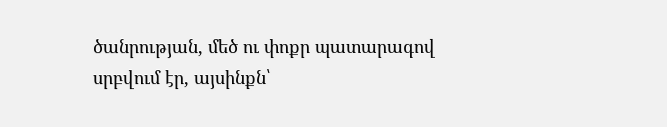ծանրության, մեծ ու փոքր պատարագով  սրբվում էր, այսինքն՝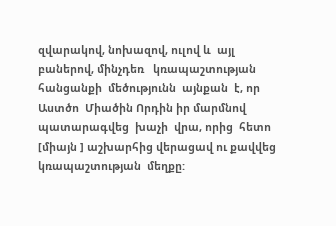զվարակով, նոխազով, ուլով և  այլ բաներով, մինչդեռ   կռապաշտության  հանցանքի  մեծությունն  այնքան  է, որ  Աստծո  Միածին Որդին իր մարմնով պատարագվեց  խաչի  վրա, որից  հետո [միայն ] աշխարհից վերացավ ու քավվեց կռապաշտության  մեղքը: